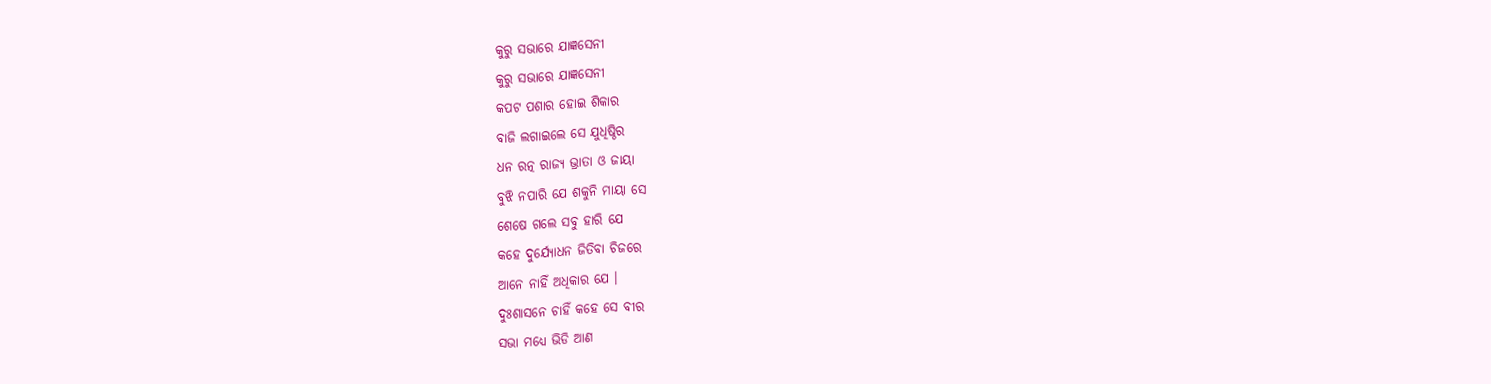କୁରୁ ସଭାରେ ଯାଜ୍ଞସେନୀ
କୁରୁ ସଭାରେ ଯାଜ୍ଞସେନୀ
କପଟ ପଶାର ହୋଇ ଶିକାର
ବାଜି ଲଗାଇଲେ ସେ ଯୁଧିଷ୍ଠିର
ଧନ ରତ୍ନ ରାଜ୍ୟ ଭ୍ରାତା ଓ ଜାୟା
ବୁଝି ନପାରି ଯେ ଶକୁନି ମାୟା ସେ
ଶେଷେ ଗଲେ ସବୁ ହାରି ଯେ
କହେ ଦୁର୍ଯ୍ୟୋଧନ ଜିତିବା ଚିଜରେ
ଆନେ ନାହିଁ ଅଧିକାର ଯେ ।
ଦୁଃଶାସନେ ଚାହିଁ କହେ ସେ ବୀର
ସଭା ମଧ୍ୟେ ଭିଡି ଆଣ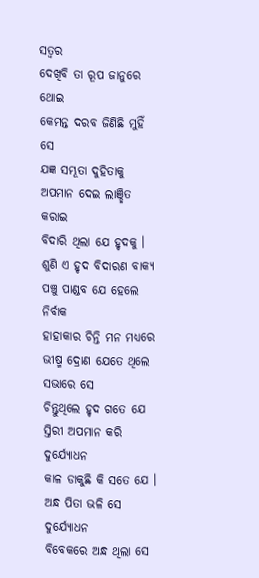ସତ୍ବର
ଦେଖିବି ତା ରୂପ ଜାନୁରେ ଥୋଇ
କେମନ୍ତ ଦରବ ଜିଣିଛି ମୁହିଁ ସେ
ଯଜ୍ଞ ସମ୍ଭୂତା ଦୁହିତାକୁ
ଅପମାନ ଦେଇ ଲାଞ୍ଛିତ କରାଇ
ବିଦାରି ଥିଲା ଯେ ହୃଦକୁ ।
ଶୁଣି ଏ ହୃଦ ବିଦାରଣ ବାକ୍ୟ
ପଞ୍ଚୁ ପାଣ୍ଡବ ଯେ ହେଲେ ନିର୍ବାକ
ହାହାକାର ଚିନ୍ତି ମନ ମଧ୍ୟରେ
ଭୀଷ୍ମ ଦ୍ରୋଣ ଯେତେ ଥିଲେ ସଭାରେ ସେ
ଚିନ୍ତୁଥିଲେ ହୃଦ ଗତେ ଯେ
ସ୍ତିରୀ ଅପମାନ କରି ଦୁର୍ଯ୍ୟୋଧନ
କାଳ ଡାକୁଛି କି ସତେ ଯେ ।
ଅନ୍ଧ ପିତା ଭଳି ସେ ଦୁର୍ଯ୍ୟୋଧନ
ବିବେକରେ ଅନ୍ଧ ଥିଲା ସେ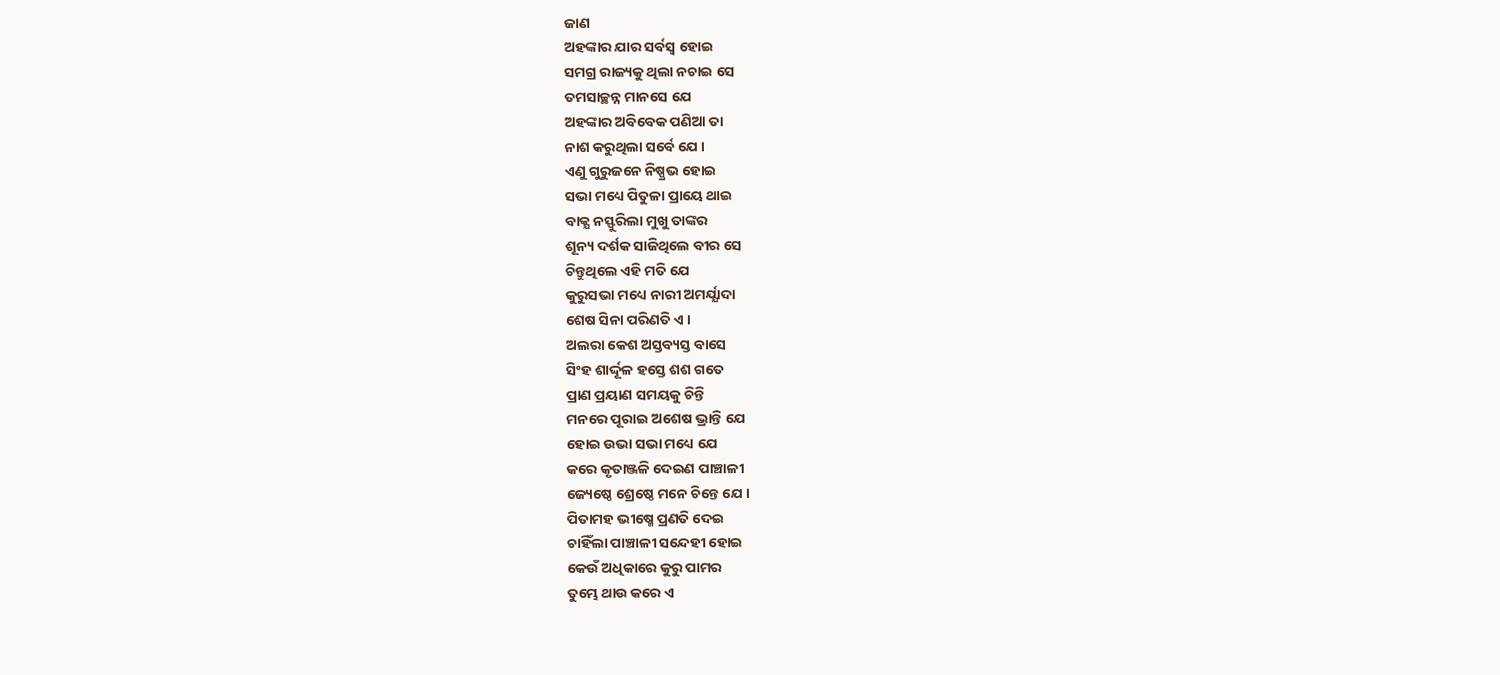ଜାଣ
ଅହଙ୍କାର ଯାର ସର୍ବସ୍ଵ ହୋଇ
ସମଗ୍ର ରାଜ୍ୟକୁ ଥିଲା ନଚାଇ ସେ
ତମସାଚ୍ଛନ୍ନ ମାନସେ ଯେ
ଅହଙ୍କାର ଅବିବେକ ପଣିଆ ତା
ନାଶ କରୁଥିଲା ସର୍ବେ ଯେ ।
ଏଣୁ ଗୁରୁଜନେ ନିଷ୍ପ୍ରଭ ହୋଇ
ସଭା ମଧ୍ୟେ ପିତୁଳା ପ୍ରାୟେ ଥାଇ
ବାକ୍ଯ ନସ୍ଫୁରିଲା ମୁଖୁ ତାଙ୍କର
ଶୂନ୍ୟ ଦର୍ଶକ ସାଜିଥିଲେ ବୀର ସେ
ଚିନ୍ତୁଥିଲେ ଏହି ମତି ଯେ
କୁରୁସଭା ମଧ୍ୟେ ନାରୀ ଅମର୍ଯ୍ଯାଦା
ଶେଷ ସିନା ପରିଣତି ଏ ।
ଅଲରା କେଶ ଅସ୍ତବ୍ୟସ୍ତ ବାସେ
ସିଂହ ଶାର୍ଦ୍ଦୂଳ ହସ୍ତେ ଶଶ ଗତେ
ପ୍ରାଣ ପ୍ରୟାଣ ସମୟକୁ ଚିନ୍ତି
ମନରେ ପୂରାଇ ଅଶେଷ ଭ୍ରାନ୍ତି ଯେ
ହୋଇ ଉଭା ସଭା ମଧ୍ୟେ ଯେ
କରେ କୃତାଞ୍ଜଳି ଦେଇଣ ପାଞ୍ଚାଳୀ
ଜ୍ୟେଷ୍ଠେ ଶ୍ରେଷ୍ଠେ ମନେ ଚିନ୍ତେ ଯେ ।
ପିତାମହ ଭୀଷ୍ମେ ପ୍ରଣତି ଦେଇ
ଚାହିଁଲା ପାଞ୍ଚାଳୀ ସନ୍ଦେହୀ ହୋଇ
କେଉଁ ଅଧିକାରେ କୁରୁ ପାମର
ତୁମ୍ଭେ ଥାଉ କରେ ଏ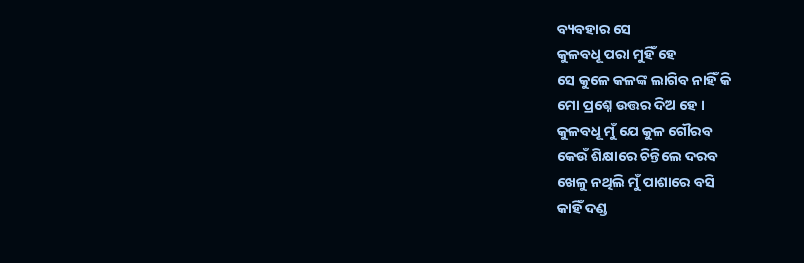ବ୍ୟବହାର ସେ
କୁଳବଧୂ ପରା ମୁହିଁ ହେ
ସେ କୁଳେ କଳଙ୍କ ଲାଗିବ ନାହିଁ କି
ମୋ ପ୍ରଶ୍ନେ ଉତ୍ତର ଦିଅ ହେ ।
କୁଳବଧୂ ମୁଁ ଯେ କୁଳ ଗୌରବ
କେଉଁ ଶିକ୍ଷାରେ ଚିନ୍ତିଲେ ଦରବ
ଖେଳୁ ନଥିଲି ମୁଁ ପାଶାରେ ବସି
କାହିଁ ଦଣ୍ଡ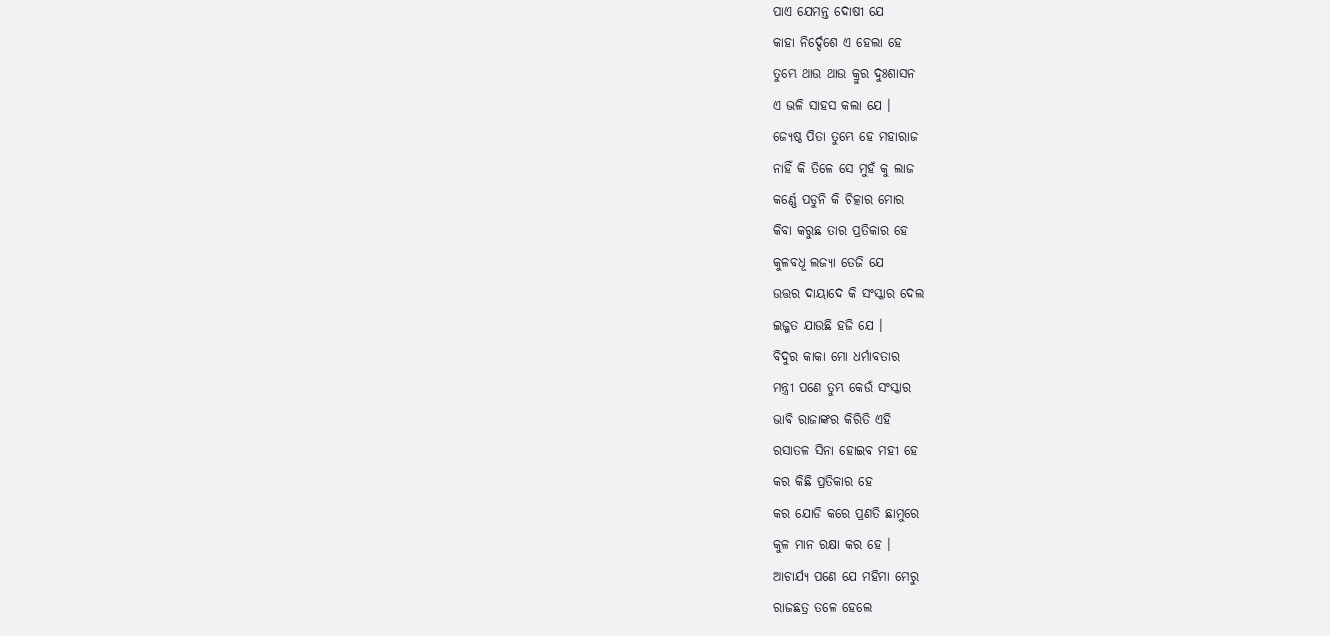ପାଏ ଯେମନ୍ତ ଦୋଷୀ ଯେ
କାହା ନିର୍ଦ୍ଦେଶେ ଏ ହେଲା ହେ
ତୁମ୍ଭେ ଥାଉ ଥାଉ କ୍ରୁର ଦୁଃଶାସନ
ଏ ଭଳି ସାହସ କଲା ଯେ ।
ଜ୍ୟେଷ୍ଠ ପିତା ତୁମ୍ଭେ ହେ ମହାରାଜ
ନାହିଁ କି ତିଳେ ସେ ମୁହଁ କୁ ଲାଜ
କର୍ଣ୍ଣେ ପଡୁନି କି ଚିତ୍କାର ମୋର
କିବା କରୁଛ ତାର ପ୍ରତିକାର ହେ
କୁଳବଧୂ ଲଜ୍ଯା ତେଜି ଯେ
ଉତ୍ତର ଦାୟାଦେ କି ସଂସ୍କାର ଦେଲ
ଇଜ୍ଜତ ଯାଉଛି ହଜି ଯେ ।
ବିଦୁର କାକା ମୋ ଧର୍ମାବତାର
ମନ୍ତ୍ରୀ ପଣେ ତୁମ୍ଭ କେଉଁ ସଂସ୍କାର
ଭାବି ରାଜାଙ୍କର କିରିତି ଏହି
ରସାତଳ ସିନା ହୋଇବ ମହୀ ହେ
କର କିଛି ପ୍ରତିକାର ହେ
କର ଯୋଡି କରେ ପ୍ରଣତି ଛାମୁରେ
କୁଳ ମାନ ରକ୍ଷା କର ହେ ।
ଆଚାର୍ଯ୍ୟ ପଣେ ଯେ ମହିମା ମେରୁ
ରାଜଛତ୍ର ତଳେ ହେଲେ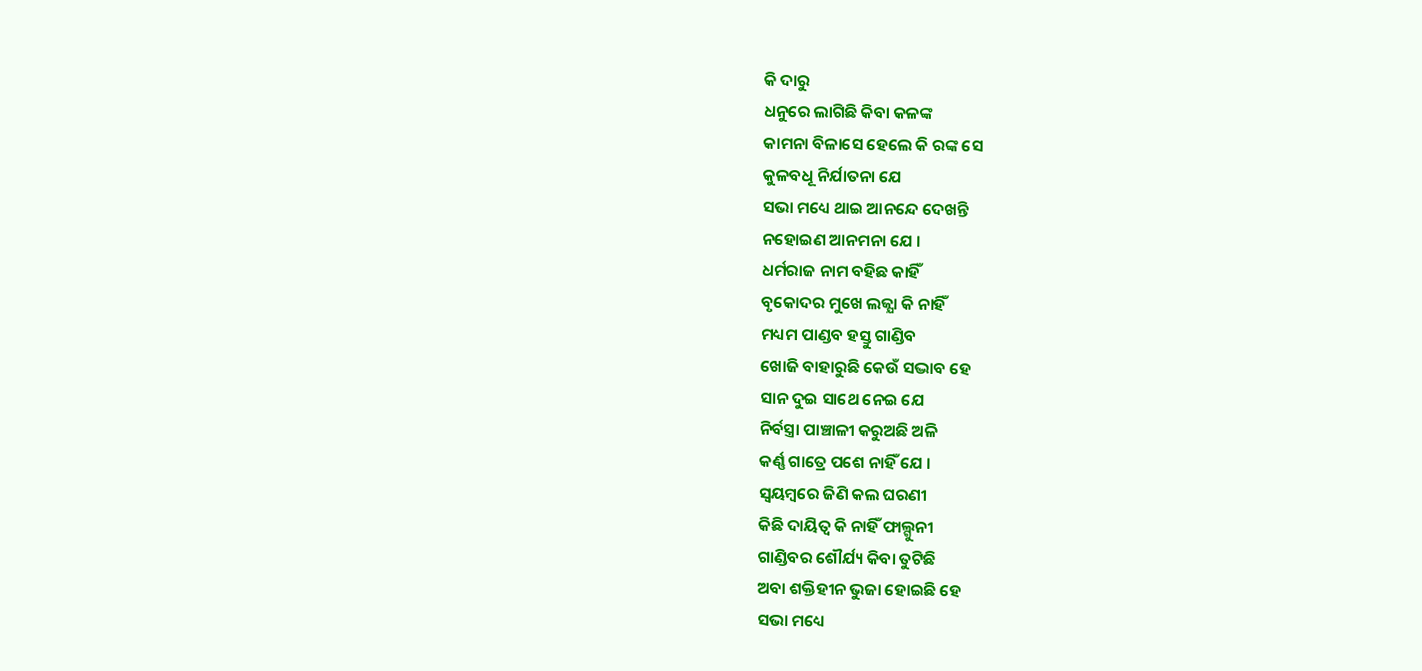କି ଦାରୁ
ଧନୁରେ ଲାଗିଛି କିବା କଳଙ୍କ
କାମନା ବିଳାସେ ହେଲେ କି ରଙ୍କ ସେ
କୁଳବଧୂ ନିର୍ଯାତନା ଯେ
ସଭା ମଧ୍ୟେ ଥାଇ ଆନନ୍ଦେ ଦେଖନ୍ତି
ନହୋଇଣ ଆନମନା ଯେ ।
ଧର୍ମରାଜ ନାମ ବହିଛ କାହିଁ
ବୃକୋଦର ମୁଖେ ଲଜ୍ଯା କି ନାହିଁ
ମଧ୍ୟମ ପାଣ୍ଡବ ହସ୍ତୁ ଗାଣ୍ଡିବ
ଖୋଜି ବାହାରୁଛି କେଉଁ ସଦ୍ଭାବ ହେ
ସାନ ଦୁଇ ସାଥେ ନେଇ ଯେ
ନିର୍ବସ୍ତ୍ରା ପାଞ୍ଚାଳୀ କରୁଅଛି ଅଳି
କର୍ଣ୍ଣ ଗାତ୍ରେ ପଶେ ନାହିଁ ଯେ ।
ସ୍ଵୟମ୍ବରେ ଜିଣି କଲ ଘରଣୀ
କିଛି ଦାୟିତ୍ୱ କି ନାହିଁ ଫାଲ୍ଗୁନୀ
ଗାଣ୍ଡିବର ଶୌର୍ଯ୍ୟ କିବା ତୁଟିଛି
ଅବା ଶକ୍ତିହୀନ ଭୁଜା ହୋଇଛି ହେ
ସଭା ମଧ୍ୟେ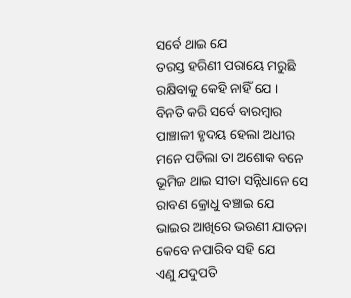ସର୍ବେ ଥାଇ ଯେ
ତରସ୍ତ ହରିଣୀ ପରାୟେ ମରୁଛି
ରକ୍ଷିବାକୁ କେହି ନାହିଁ ଯେ ।
ବିନତି କରି ସର୍ବେ ବାରମ୍ବାର
ପାଞ୍ଚାଳୀ ହୃଦୟ ହେଲା ଅଧୀର
ମନେ ପଡିଲା ତା ଅଶୋକ ବନେ
ଭୂମିଜ ଥାଇ ସୀତା ସନ୍ନିଧାନେ ସେ
ରାବଣ କ୍ରୋଧୁ ବଞ୍ଚାଇ ଯେ
ଭାଇର ଆଖିରେ ଭଉଣୀ ଯାତନା
କେବେ ନପାରିବ ସହି ଯେ
ଏଣୁ ଯଦୁପତି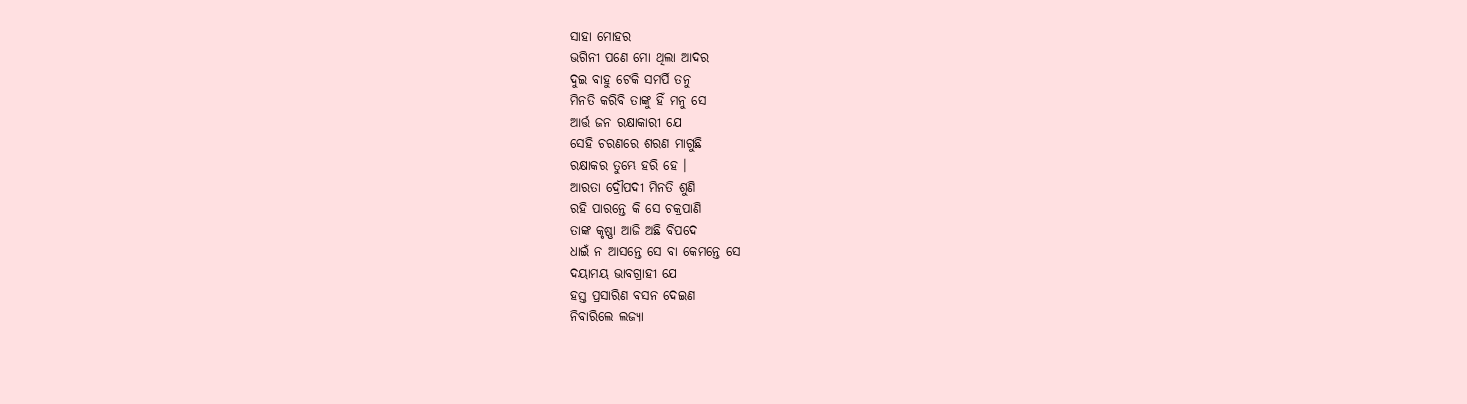ସାହା ମୋହର
ଭଗିନୀ ପଣେ ମୋ ଥିଲା ଆଦର
ଦୁଇ ବାହୁ ଟେକି ସମର୍ପି ତନୁ
ମିନତି କରିବି ତାଙ୍କୁ ହିଁ ମନୁ ସେ
ଆର୍ତ୍ତ ଜନ ରକ୍ଷାକାରୀ ଯେ
ସେହି ଚରଣରେ ଶରଣ ମାଗୁଛି
ରକ୍ଷାକର ତୁମ୍ଭେ ହରି ହେ ।
ଆରତା ଦ୍ରୌପଦୀ ମିନତି ଶୁଣି
ରହି ପାରନ୍ତେ କି ସେ ଚକ୍ରପାଣି
ତାଙ୍କ କୃଷ୍ଣା ଆଜି ଅଛି ବିପଦେ
ଧାଇଁ ନ ଆସନ୍ତେ ସେ ବା କେମନ୍ତେ ସେ
ଦୟାମୟ ଭାବଗ୍ରାହୀ ଯେ
ହସ୍ତ ପ୍ରସାରିଣ ବସନ ଦେଇଣ
ନିବାରିଲେ ଲଜ୍ଯା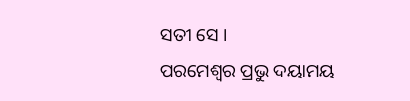ସତୀ ସେ ।
ପରମେଶ୍ଵର ପ୍ରଭୁ ଦୟାମୟ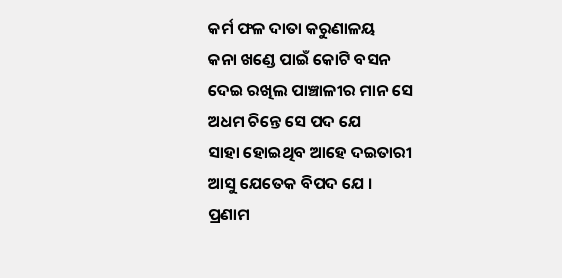କର୍ମ ଫଳ ଦାତା କରୁଣାଳୟ
କନା ଖଣ୍ଡେ ପାଇଁ କୋଟି ବସନ
ଦେଇ ରଖିଲ ପାଞ୍ଚାଳୀର ମାନ ସେ
ଅଧମ ଚିନ୍ତେ ସେ ପଦ ଯେ
ସାହା ହୋଇଥିବ ଆହେ ଦଇତାରୀ
ଆସୁ ଯେତେକ ବିପଦ ଯେ ।
ପ୍ରଣାମ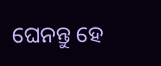ଘେନନ୍ତୁ ହେ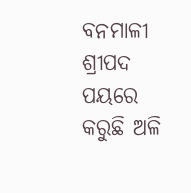ବନମାଳୀ
ଶ୍ରୀପଦ ପୟରେ କରୁଛି ଅଳି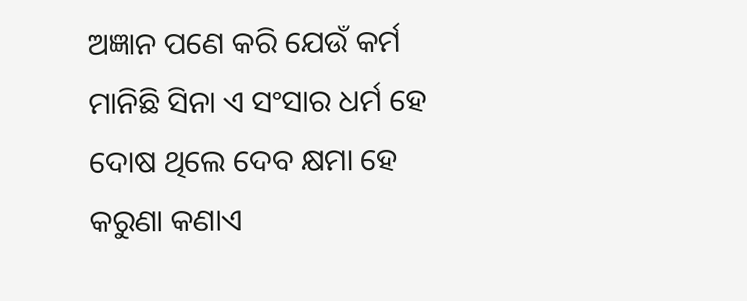ଅଜ୍ଞାନ ପଣେ କରି ଯେଉଁ କର୍ମ
ମାନିଛି ସିନା ଏ ସଂସାର ଧର୍ମ ହେ
ଦୋଷ ଥିଲେ ଦେବ କ୍ଷମା ହେ
କରୁଣା କଣାଏ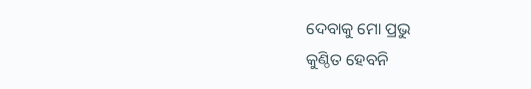ଦେବାକୁ ମୋ ପ୍ରଭୁ
କୁଣ୍ଠିତ ହେବନି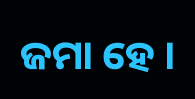ଜମା ହେ ।